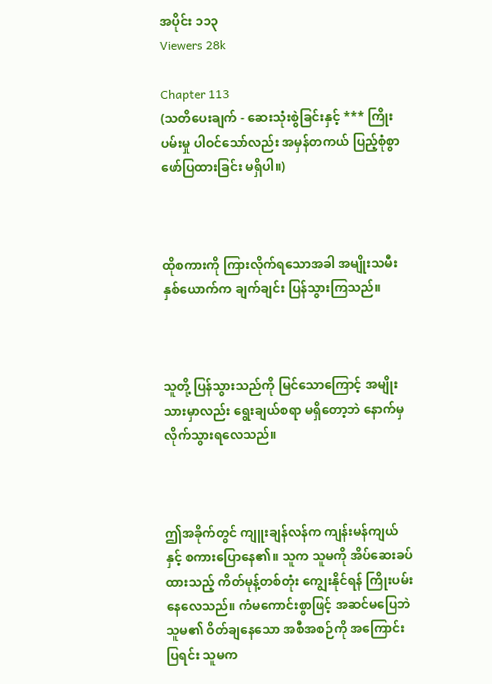အပိုင်း ၁၁၃
Viewers 28k

Chapter 113
(သတိပေးချက် - ဆေးသုံးစွဲခြင်းနှင့် *** ကြိုးပမ်းမှု ပါဝင်သော်လည်း အမှန်တကယ် ပြည့်စုံစွာ ဖော်ပြထားခြင်း မရှိပါ။)



ထိုစကားကို ကြားလိုက်ရသောအခါ အမျိုးသမီး နှစ်ယောက်က ချက်ချင်း ပြန်သွားကြသည်။



သူတို့ ပြန်သွားသည်ကို မြင်သောကြောင့် အမျိုးသားမှာလည်း ရွေးချယ်စရာ မရှိတော့ဘဲ နောက်မှ လိုက်သွားရလေသည်။



ဤအခိုက်တွင် ကျူးချန်လန်က ကျန်းမန်ကျယ်နှင့် စကားပြောနေ၏။ သူက သူမကို အိပ်ဆေးခပ်ထားသည့် ကိတ်မုန့်တစ်တုံး ကျွေးနိုင်ရန် ကြိုးပမ်းနေလေသည်။ ကံမကောင်းစွာဖြင့် အဆင်မပြေဘဲ သူမ၏ ဝိတ်ချနေသော အစီအစဉ်ကို အကြောင်းပြရင်း သူမက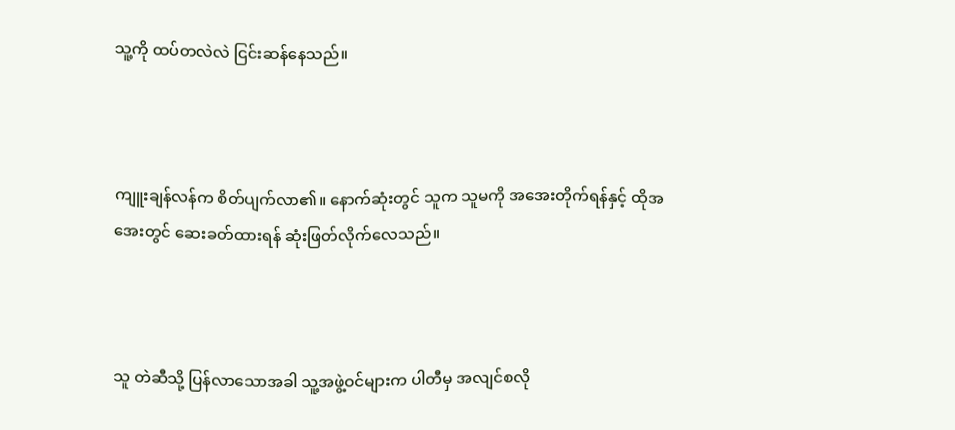သူ့ကို ထပ်တလဲလဲ ငြင်းဆန်နေသည်။



ကျူးချန်လန်က စိတ်ပျက်လာ၏။ နောက်ဆုံးတွင် သူက သူမကို အအေးတိုက်ရန်နှင့် ထိုအအေးတွင် ဆေးခတ်ထားရန် ဆုံးဖြတ်လိုက်လေသည်။



သူ တဲဆီသို့ ပြန်လာသောအခါ သူ့အဖွဲ့ဝင်များက ပါတီမှ အလျင်စလို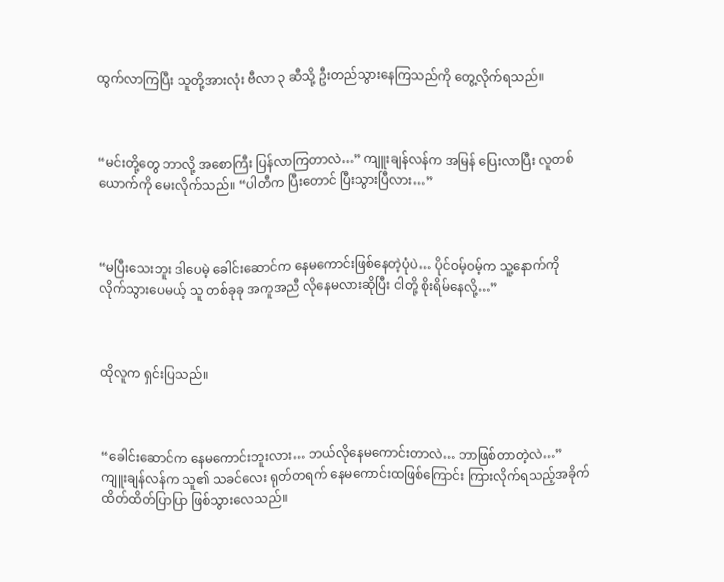ထွက်လာကြပြီး သူတို့အားလုံး ဗီလာ ၃ ဆီသို့ ဦးတည်သွားနေကြသည်ကို တွေ့လိုက်ရသည်။



“မင်းတို့တွေ ဘာလို့ အစောကြီး ပြန်လာကြတာလဲ…” ကျူးချန်လန်က အမြန် ပြေးလာပြီး လူတစ်ယောက်ကို မေးလိုက်သည်။ “ပါတီက ပြီးတောင် ပြီးသွားပြီလား…”



“မပြီးသေးဘူး ဒါပေမဲ့ ခေါင်းဆောင်က နေမကောင်းဖြစ်နေတဲ့ပုံပဲ… ပိုင်ဝမ့်ဝမ့်က သူ့နောက်ကို လိုက်သွားပေမယ့် သူ တစ်ခုခု အကူအညီ လိုနေမလားဆိုပြီး ငါတို့ စိုးရိမ်နေလို့…”



ထိုလူက ရှင်းပြသည်။



“ခေါင်းဆောင်က နေမကောင်းဘူးလား… ဘယ်လိုနေမကောင်းတာလဲ… ဘာဖြစ်တာတဲ့လဲ…” ကျူးချန်လန်က သူ၏ သခင်လေး ရုတ်တရက် နေမကောင်းထဖြစ်ကြောင်း ကြားလိုက်ရသည့်အခိုက် ထိတ်ထိတ်ပြာပြာ ဖြစ်သွားလေသည်။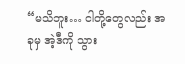“မသိဘူး… ငါတို့တွေလည်း အခုမှ အဲ့ဒီကို သွား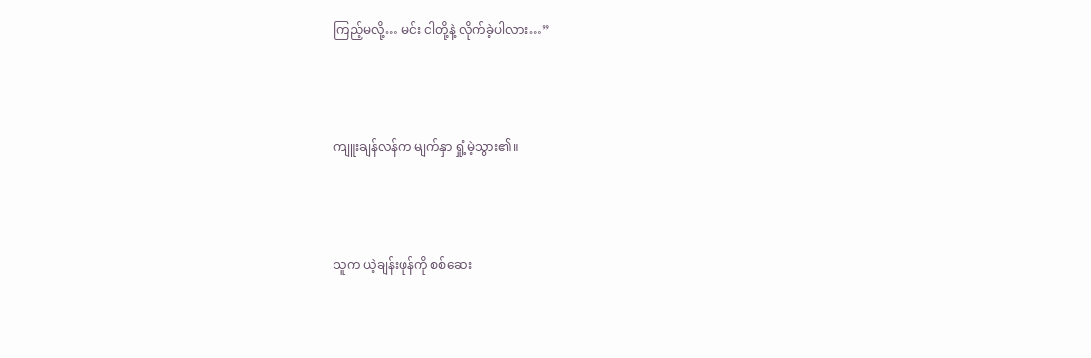ကြည့်မလို့… မင်း ငါတို့နဲ့ လိုက်ခဲ့ပါလား…”



ကျူးချန်လန်က မျက်နှာ ရှုံ့မဲ့သွား၏။



သူက ယဲ့ချန်းဖုန်ကို စစ်ဆေး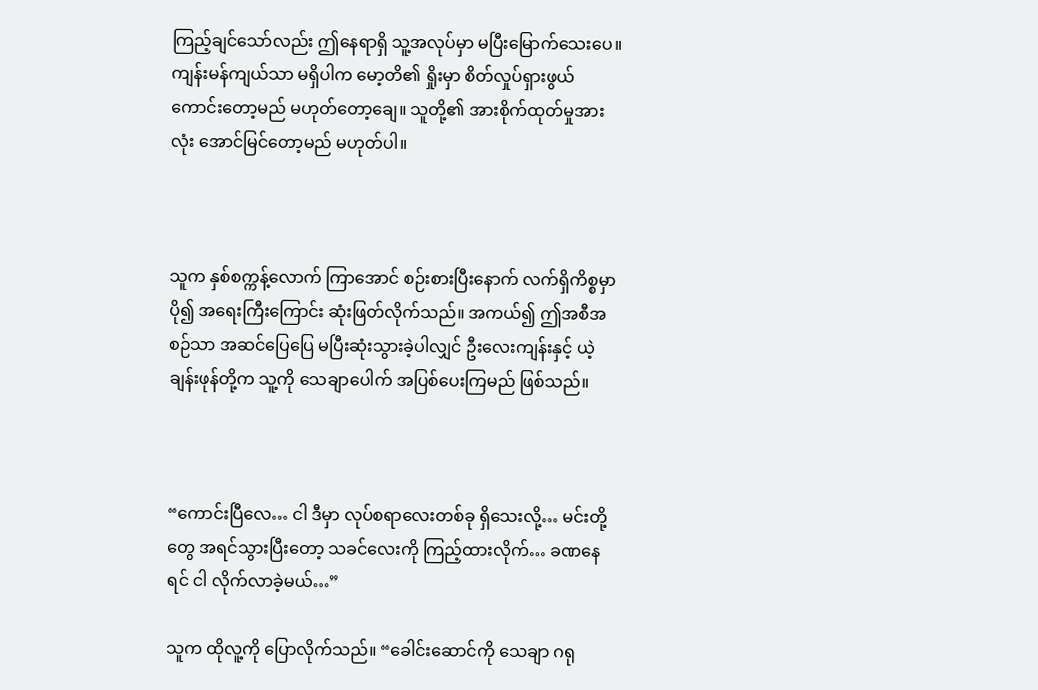ကြည့်ချင်သော်လည်း ဤနေရာရှိ သူ့အလုပ်မှာ မပြီးမြောက်သေးပေ။ ကျန်းမန်ကျယ်သာ မရှိပါက မော့တိ၏ ရှိုးမှာ စိတ်လှုပ်ရှားဖွယ် ကောင်းတော့မည် မဟုတ်တော့ချေ။ သူတို့၏ အားစိုက်ထုတ်မှုအားလုံး အောင်မြင်တော့မည် မဟုတ်ပါ။



သူက နှစ်စက္ကန့်လောက် ကြာအောင် စဉ်းစားပြီးနောက် လက်ရှိကိစ္စမှာ ပို၍ အရေးကြီးကြောင်း ဆုံးဖြတ်လိုက်သည်။ အကယ်၍ ဤအစီအစဉ်သာ အဆင်ပြေပြေ မပြီးဆုံးသွားခဲ့ပါလျှင် ဦးလေးကျန်းနှင့် ယဲ့ချန်းဖုန်တို့က သူ့ကို သေချာပေါက် အပြစ်ပေးကြမည် ဖြစ်သည်။



“ကောင်းပြီလေ… ငါ ဒီမှာ လုပ်စရာလေးတစ်ခု ရှိသေးလို့… မင်းတို့တွေ အရင်သွားပြီးတော့ သခင်လေးကို ကြည့်ထားလိုက်… ခဏနေရင် ငါ လိုက်လာခဲ့မယ်…”

သူက ထိုလူ့ကို ပြောလိုက်သည်။ “ခေါင်းဆောင်ကို သေချာ ဂရု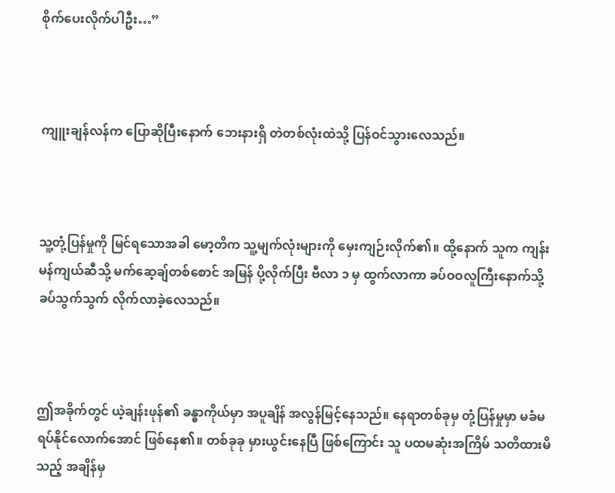စိုက်ပေးလိုက်ပါဦး…”



ကျူးချန်လန်က ပြောဆိုပြီးနောက် ဘေးနားရှိ တဲတစ်လုံးထဲသို့ ပြန်ဝင်သွားလေသည်။



သူ့တုံ့ပြန်မှုကို မြင်ရသောအခါ မော့တိက သူ့မျက်လုံးများကို မှေးကျဉ်းလိုက်၏။ ထို့နောက် သူက ကျန်းမန်ကျယ်ဆီသို့ မက်ဆေ့ချ်တစ်စောင် အမြန် ပို့လိုက်ပြီး ဗီလာ ၁ မှ ထွက်လာကာ ခပ်ဝဝလူကြီးနောက်သို့ ခပ်သွက်သွက် လိုက်လာခဲ့လေသည်။



ဤအခိုက်တွင် ယဲ့ချန်းဖုန်၏ ခန္ဓာကိုယ်မှာ အပူချိန် အလွန်မြင့်နေသည်။ နေရာတစ်ခုမှ တုံ့ပြန်မှုမှာ မခံမရပ်နိုင်လောက်အောင် ဖြစ်နေ၏။ တစ်ခုခု မှားယွင်းနေပြီ ဖြစ်ကြောင်း သူ ပထမဆုံးအကြိမ် သတိထားမိသည့် အချိန်မှ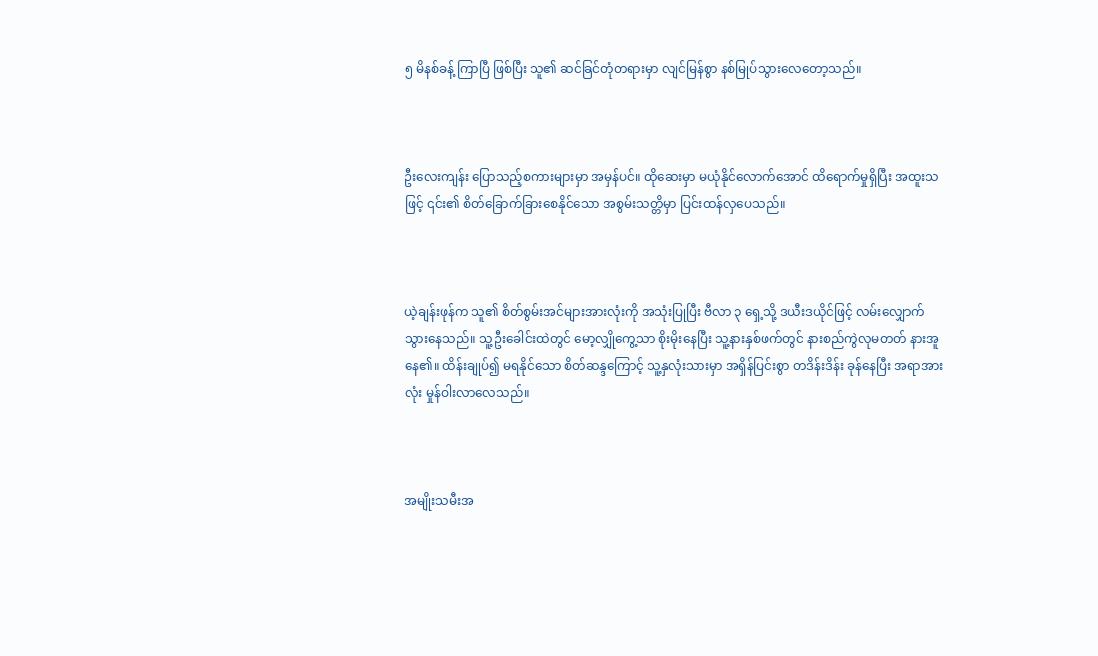၅ မိနစ်ခန့် ကြာပြီ ဖြစ်ပြီး သူ၏ ဆင်ခြင်တုံတရားမှာ လျင်မြန်စွာ နစ်မြုပ်သွားလေတော့သည်။



ဦးလေးကျန်း ပြောသည့်စကားများမှာ အမှန်ပင်။ ထိုဆေးမှာ မယုံနိုင်လောက်အောင် ထိရောက်မှုရှိပြီး အထူးသဖြင့် ၎င်း၏ စိတ်ခြောက်ခြားစေနိုင်သော အစွမ်းသတ္တိမှာ ပြင်းထန်လှပေသည်။



ယဲ့ချန်းဖုန်က သူ၏ စိတ်စွမ်းအင်များအားလုံးကို အသုံးပြုပြီး ဗီလာ ၃ ရှေ့သို့ ဒယီးဒယိုင်ဖြင့် လမ်းလျှောက်သွားနေသည်။ သူ့ဦးခေါင်းထဲတွင် မော့လျှိုကွေ့သာ စိုးမိုးနေပြီး သူ့နားနှစ်ဖက်တွင် နားစည်ကွဲလုမတတ် နားအူနေ၏။ ထိန်းချုပ်၍ မရနိုင်သော စိတ်ဆန္ဒကြောင့် သူ့နှလုံးသားမှာ အရှိန်ပြင်းစွာ တဒိန်းဒိန်း ခုန်နေပြီး အရာအားလုံး မှုန်ဝါးလာလေသည်။



အမျိုးသမီးအ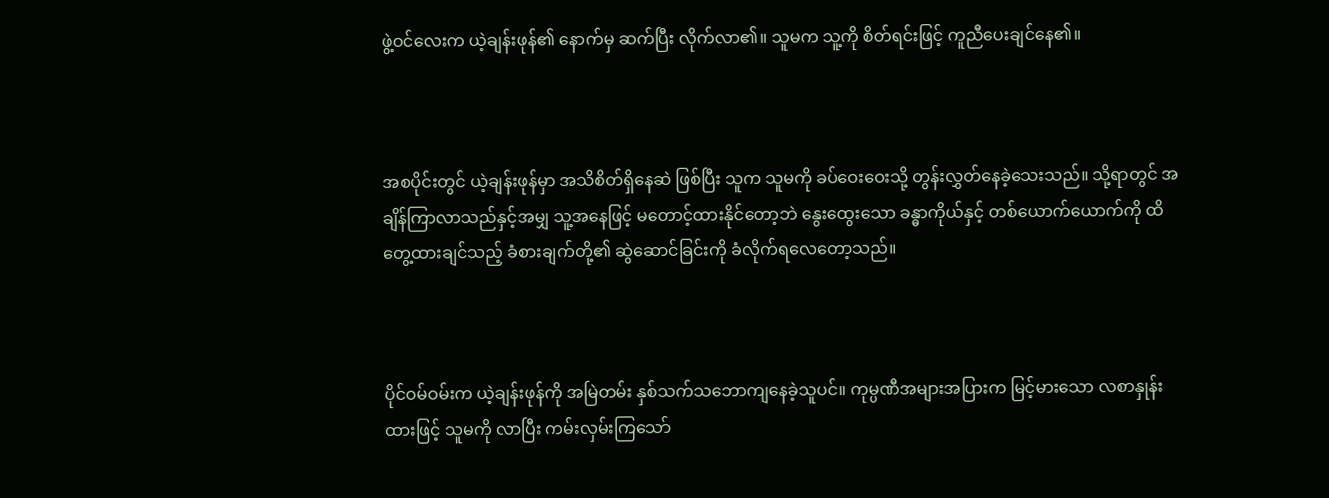ဖွဲ့ဝင်လေးက ယဲ့ချန်းဖုန်၏ နောက်မှ ဆက်ပြီး လိုက်လာ၏။ သူမက သူ့ကို စိတ်ရင်းဖြင့် ကူညီပေးချင်နေ၏။



အစပိုင်းတွင် ယဲ့ချန်းဖုန်မှာ အသိစိတ်ရှိနေဆဲ ဖြစ်ပြီး သူက သူမကို ခပ်ဝေးဝေးသို့ တွန်းလွှတ်နေခဲ့သေးသည်။ သို့ရာတွင် အချိန်ကြာလာသည်နှင့်အမျှ သူ့အနေဖြင့် မတောင့်ထားနိုင်တော့ဘဲ နွေးထွေးသော ခန္ဓာကိုယ်နှင့် တစ်ယောက်ယောက်ကို ထိတွေ့ထားချင်သည့် ခံစားချက်တို့၏ ဆွဲဆောင်ခြင်းကို ခံလိုက်ရလေတော့သည်။



ပိုင်ဝမ်ဝမ်းက ယဲ့ချန်းဖုန်ကို အမြဲတမ်း နှစ်သက်သဘောကျနေခဲ့သူပင်။ ကုမ္ပဏီအများအပြားက မြင့်မားသော လစာနှုန်းထားဖြင့် သူမကို လာပြီး ကမ်းလှမ်းကြသော်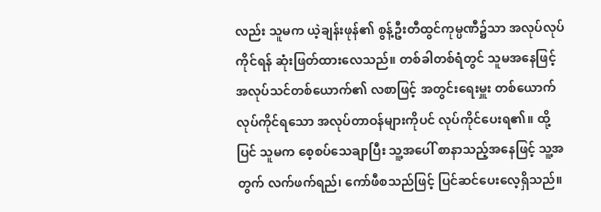လည်း သူမက ယဲ့ချန်းဖုန်၏ စွန့်ဦးတီထွင်ကုမ္ပဏီ၌သာ အလုပ်လုပ်ကိုင်ရန် ဆုံးဖြတ်ထားလေသည်။ တစ်ခါတစ်ရံတွင် သူမအနေဖြင့် အလုပ်သင်တစ်ယောက်၏ လစာဖြင့် အတွင်းရေးမှူး တစ်ယောက် လုပ်ကိုင်ရသော အလုပ်တာဝန်များကိုပင် လုပ်ကိုင်ပေးရ၏။ ထို့ပြင် သူမက စေ့စပ်သေချာပြီး သူ့အပေါ် စာနာသည့်အနေဖြင့် သူ့အတွက် လက်ဖက်ရည်၊ ကော်ဖီစသည်ဖြင့် ပြင်ဆင်ပေးလေ့ရှိသည်။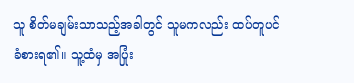သူ စိတ်မချမ်းသာသည့်အခါတွင် သူမကလည်း ထပ်တူပင် ခံစားရ၏။ သူ့ထံမှ အပြုံး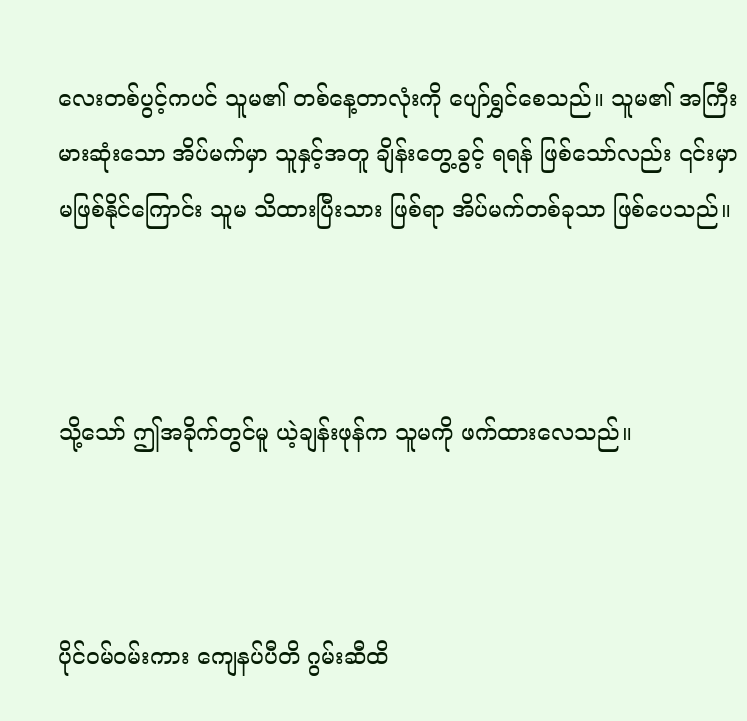လေးတစ်ပွင့်ကပင် သူမ၏ တစ်နေ့တာလုံးကို ပျော်ရွှင်စေသည်။ သူမ၏ အကြီးမားဆုံးသော အိပ်မက်မှာ သူနှင့်အတူ ချိန်းတွေ့ခွင့် ရရန် ဖြစ်သော်လည်း ၎င်းမှာ မဖြစ်နိုင်ကြောင်း သူမ သိထားပြီးသား ဖြစ်ရာ အိပ်မက်တစ်ခုသာ ဖြစ်ပေသည်။



သို့သော် ဤအခိုက်တွင်မူ ယဲ့ချန်းဖုန်က သူမကို ဖက်ထားလေသည်။



ပိုင်ဝမ်ဝမ်းကား ကျေနပ်ပီတိ ဂွမ်းဆီထိ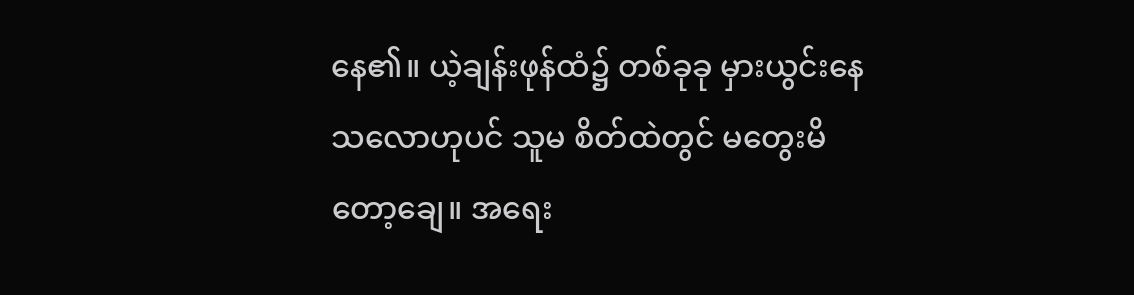နေ၏။ ယဲ့ချန်းဖုန်ထံ၌ တစ်ခုခု မှားယွင်းနေသလောဟုပင် သူမ စိတ်ထဲတွင် မတွေးမိတော့ချေ။ အရေး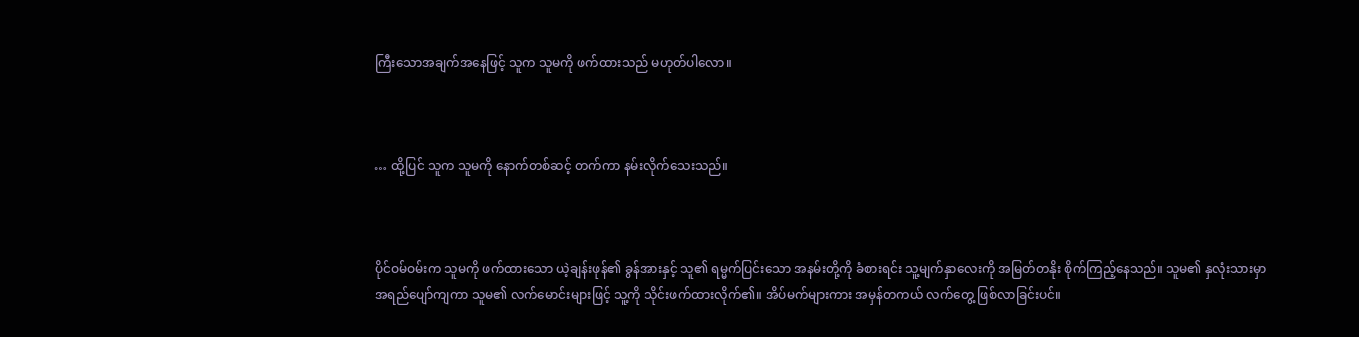ကြီးသောအချက်အနေဖြင့် သူက သူမကို ဖက်ထားသည် မဟုတ်ပါလော။



… ထို့ပြင် သူက သူမကို နောက်တစ်ဆင့် တက်ကာ နမ်းလိုက်သေးသည်။



ပိုင်ဝမ်ဝမ်းက သူမကို ဖက်ထားသော ယဲ့ချန်းဖုန်၏ ခွန်အားနှင့် သူ၏ ရမ္မက်ပြင်းသော အနမ်းတို့ကို ခံစားရင်း သူ့မျက်နှာလေးကို အမြတ်တနိုး စိုက်ကြည့်နေသည်။ သူမ၏ နှလုံးသားမှာ အရည်ပျော်ကျကာ သူမ၏ လက်မောင်းများဖြင့် သူ့ကို သိုင်းဖက်ထားလိုက်၏။ အိပ်မက်များကား အမှန်တကယ် လက်တွေ့ ဖြစ်လာခြင်းပင်။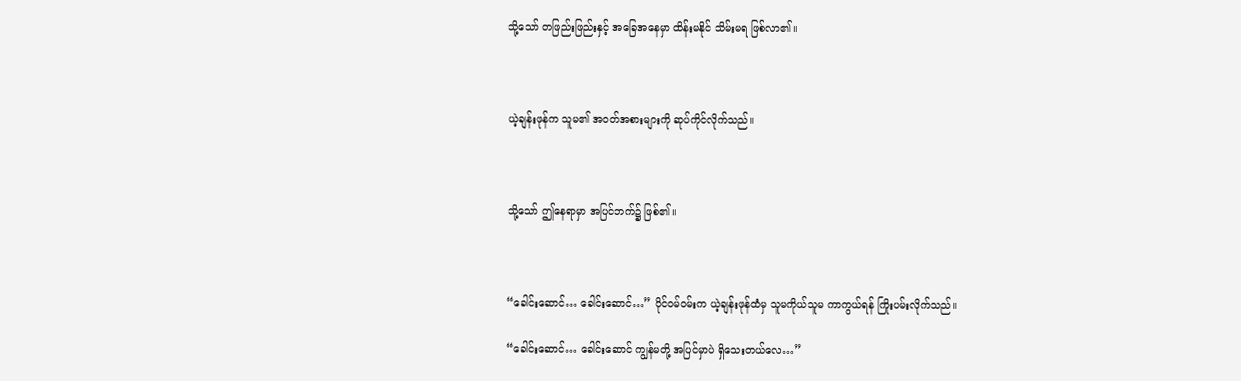သို့သော် တဖြည်းဖြည်းနှင့် အခြေအနေမှာ ထိန်းမနိုင် သိမ်းမရ ဖြစ်လာ၏။



ယဲ့ချန်းဖုန်က သူမ၏ အဝတ်အစားများကို ဆုပ်ကိုင်လိုက်သည်။



သို့သော် ဤနေရာမှာ အပြင်ဘက်၌ ဖြစ်၏။



“ခေါင်းဆောင်… ခေါင်းဆောင်…” ပိုင်ဝမ်ဝမ်းက ယဲ့ချန်းဖုန်ထံမှ သူမကိုယ်သူမ ကာကွယ်ရန် ကြိုးပမ်းလိုက်သည်။

“ခေါင်းဆောင်… ခေါင်းဆောင် ကျွန်မတို့ အပြင်မှာပဲ ရှိသေးတယ်လေ…”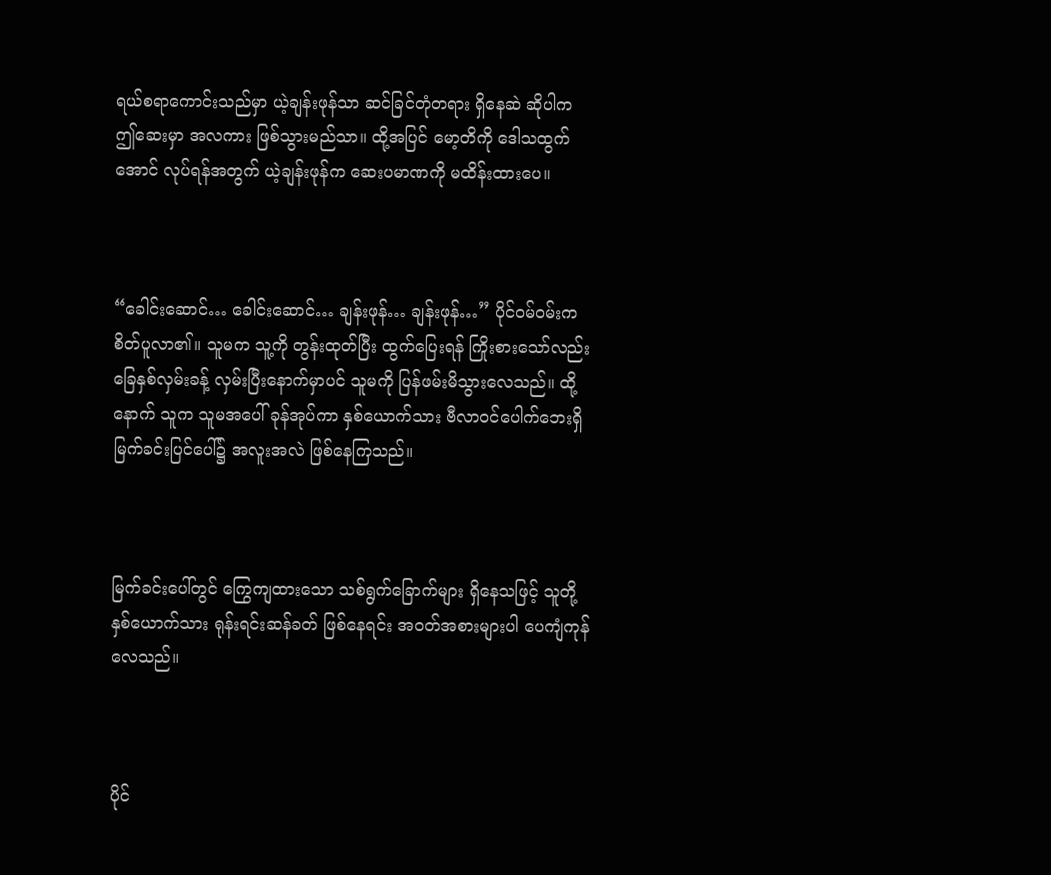ရယ်စရာကောင်းသည်မှာ ယဲ့ချန်းဖုန်သာ ဆင်ခြင်တုံတရား ရှိနေဆဲ ဆိုပါက ဤဆေးမှာ အလကား ဖြစ်သွားမည်သာ။ ထို့အပြင် မော့တိကို ဒေါသထွက်အောင် လုပ်ရန်အတွက် ယဲ့ချန်းဖုန်က ဆေးပမာဏကို မထိန်းထားပေ။



“ခေါင်းဆောင်… ခေါင်းဆောင်… ချန်းဖုန်… ချန်းဖုန်…” ပိုင်ဝမ်ဝမ်းက စိတ်ပူလာ၏။ သူမက သူ့ကို တွန်းထုတ်ပြီး ထွက်ပြေးရန် ကြိုးစားသော်လည်း ခြေနှစ်လှမ်းခန့် လှမ်းပြီးနောက်မှာပင် သူမကို ပြန်ဖမ်းမိသွားလေသည်။ ထို့နောက် သူက သူမအပေါ် ခုန်အုပ်ကာ နှစ်ယောက်သား ဗီလာဝင်ပေါက်ဘေးရှိ မြက်ခင်းပြင်ပေါ်၌ အလူးအလဲ ဖြစ်နေကြသည်။



မြက်ခင်းပေါ်တွင် ကြွေကျထားသော သစ်ရွက်ခြောက်များ ရှိနေသဖြင့် သူတို့နှစ်ယောက်သား ရုန်းရင်းဆန်ခတ် ဖြစ်နေရင်း အဝတ်အစားများပါ ပေကျံကုန်လေသည်။



ပိုင်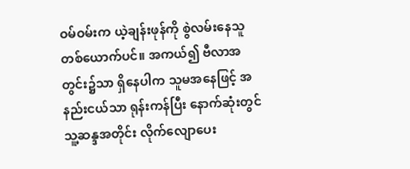ဝမ်ဝမ်းက ယဲ့ချန်းဖုန်ကို စွဲလမ်းနေသူ တစ်ယောက်ပင်။ အကယ်၍ ဗီလာအတွင်း၌သာ ရှိနေပါက သူမအနေဖြင့် အနည်းငယ်သာ ရုန်းကန်ပြီး နောက်ဆုံးတွင် သူ့ဆန္ဒအတိုင်း လိုက်လျောပေး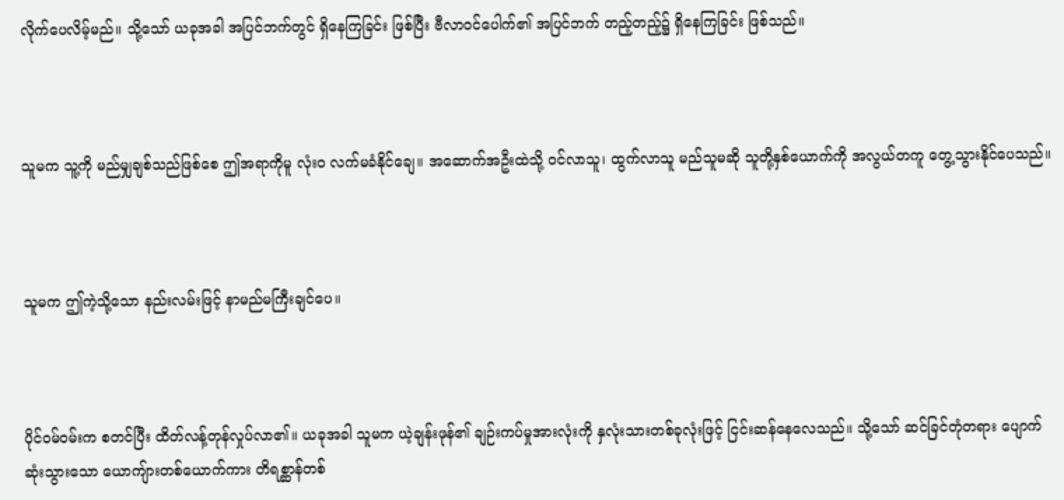လိုက်ပေလိမ့်မည်။ သို့သော် ယခုအခါ အပြင်ဘက်တွင် ရှိနေကြခြင်း ဖြစ်ပြီး ဗီလာဝင်ပေါက်၏ အပြင်ဘက် တည့်တည့်၌ ရှိနေကြခြင်း ဖြစ်သည်။



သူမက သူ့ကို မည်မျှချစ်သည်ဖြစ်စေ ဤအရာကိုမူ လုံးဝ လက်မခံနိုင်ချေ။ အဆောက်အဦးထဲသို့ ဝင်လာသူ၊ ထွက်လာသူ မည်သူမဆို သူတို့နှစ်ယောက်ကို အလွယ်တကူ တွေ့သွားနိုင်ပေသည်။



သူမက ဤကဲ့သို့သော နည်းလမ်းဖြင့် နာမည်မကြီးချင်ပေ။



ပိုင်ဝမ်ဝမ်းက စတင်ပြီး ထိတ်လန့်တုန်လှုပ်လာ၏။ ယခုအခါ သူမက ယဲ့ချန်းဖုန်၏ ချဉ်းကပ်မှုအားလုံးကို နှလုံးသားတစ်ခုလုံးဖြင့် ငြင်းဆန်နေလေသည်။ သို့သော် ဆင်ခြင်တုံတရား ပျောက်ဆုံးသွားသော ယောကျ်ားတစ်ယောက်ကား တိရစ္ဆာန်တစ်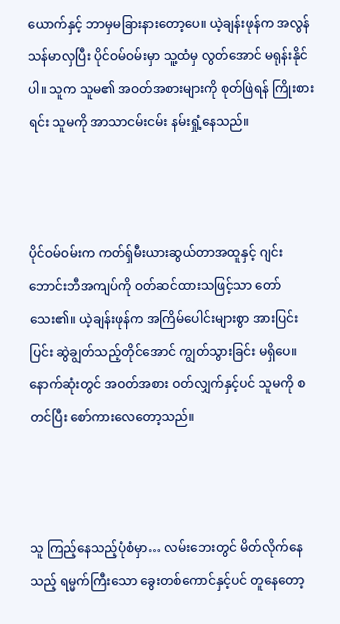ယောက်နှင့် ဘာမှမခြားနားတော့ပေ။ ယဲ့ချန်းဖုန်က အလွန် သန်မာလှပြီး ပိုင်ဝမ်ဝမ်းမှာ သူ့ထံမှ လွတ်အောင် မရုန်းနိုင်ပါ။ သူက သူမ၏ အဝတ်အစားများကို စုတ်ဖြဲရန် ကြိုးစားရင်း သူမကို အာသာငမ်းငမ်း နမ်းရှုံ့နေသည်။



ပိုင်ဝမ်ဝမ်းက ကတ်ရှ်မီးယားဆွယ်တာအထူနှင့် ဂျင်းဘောင်းဘီအကျပ်ကို ဝတ်ဆင်ထားသဖြင့်သာ တော်သေး၏။ ယဲ့ချန်းဖုန်က အကြိမ်ပေါင်းများစွာ အားပြင်းပြင်း ဆွဲချွတ်သည့်တိုင်အောင် ကျွတ်သွားခြင်း မရှိပေ။ နောက်ဆုံးတွင် အဝတ်အစား ဝတ်လျှက်နှင့်ပင် သူမကို စတင်ပြီး စော်ကားလေတော့သည်။



သူ ကြည့်နေသည့်ပုံစံမှာ… လမ်းဘေးတွင် မိတ်လိုက်နေသည့် ရမ္မက်ကြီးသော ခွေးတစ်ကောင်နှင့်ပင် တူနေတော့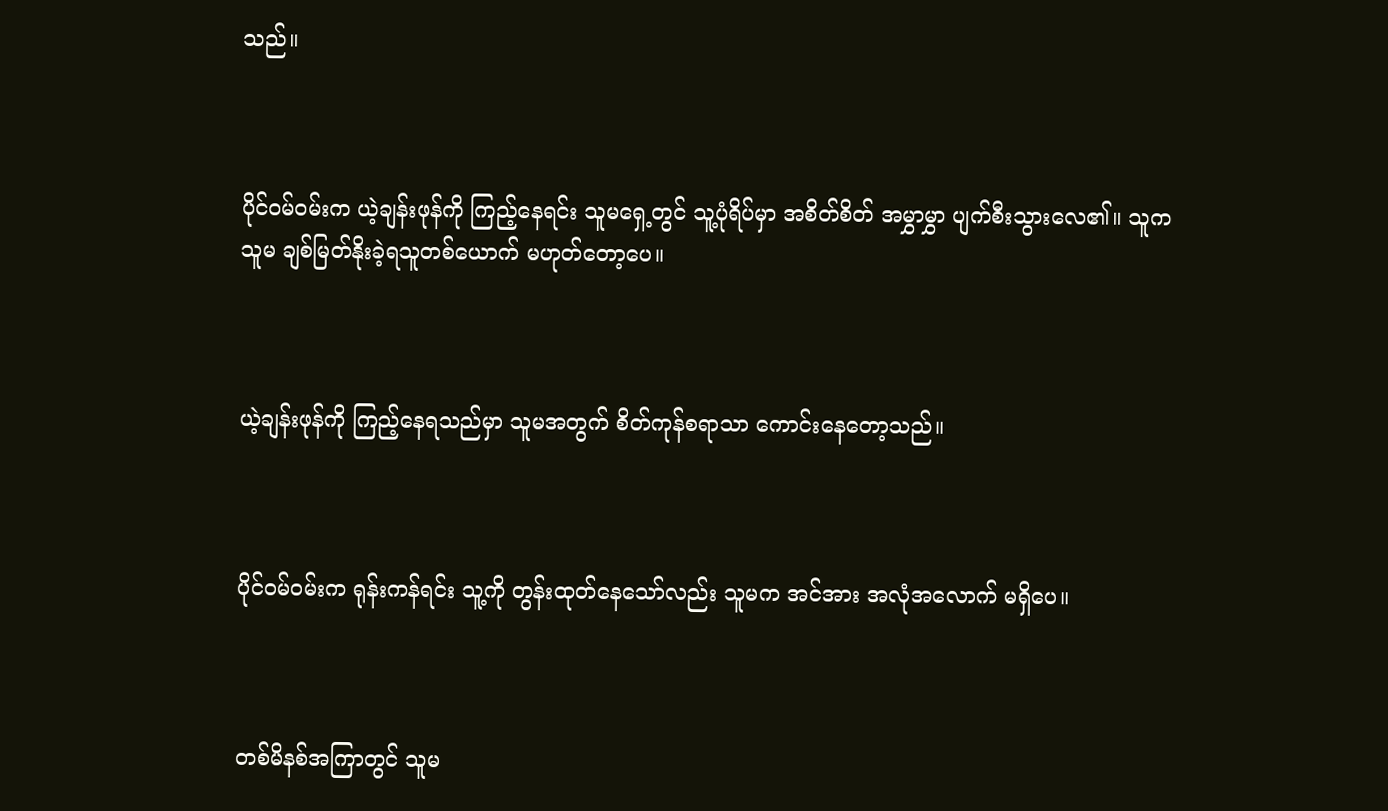သည်။



ပိုင်ဝမ်ဝမ်းက ယဲ့ချန်းဖုန်ကို ကြည့်နေရင်း သူမရှေ့တွင် သူ့ပုံရိပ်မှာ အစိတ်စိတ် အမွှာမွှာ ပျက်စီးသွားလေ၏။ သူက သူမ ချစ်မြတ်နိုးခဲ့ရသူတစ်ယောက် မဟုတ်တော့ပေ။



ယဲ့ချန်းဖုန်ကို ကြည့်နေရသည်မှာ သူမအတွက် စိတ်ကုန်စရာသာ ကောင်းနေတော့သည်။



ပိုင်ဝမ်ဝမ်းက ရုန်းကန်ရင်း သူ့ကို တွန်းထုတ်နေသော်လည်း သူမက အင်အား အလုံအလောက် မရှိပေ။



တစ်မိနစ်အကြာတွင် သူမ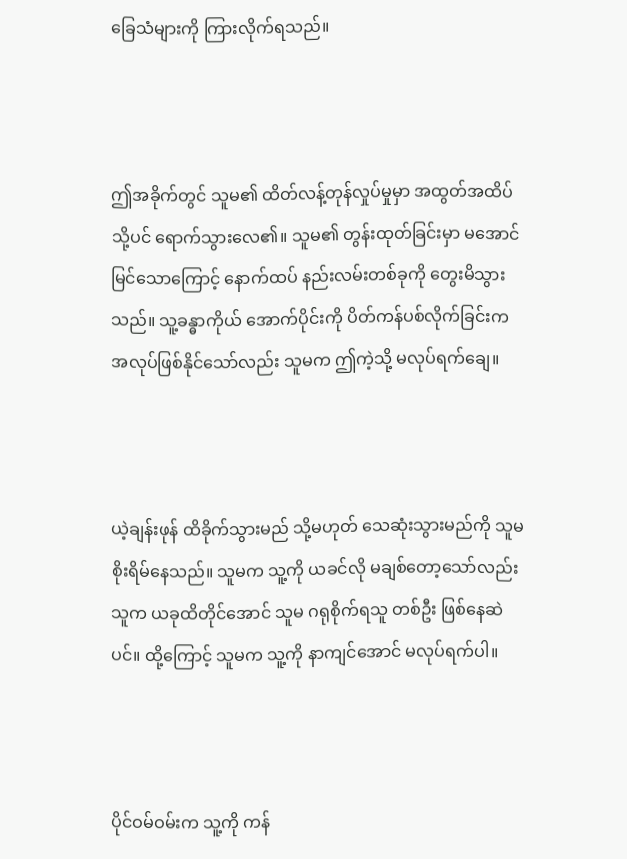ခြေသံများကို ကြားလိုက်ရသည်။



ဤအခိုက်တွင် သူမ၏ ထိတ်လန့်တုန်လှုပ်မှုမှာ အထွတ်အထိပ်သို့ပင် ရောက်သွားလေ၏။ သူမ၏ တွန်းထုတ်ခြင်းမှာ မအောင်မြင်သောကြောင့် နောက်ထပ် နည်းလမ်းတစ်ခုကို တွေးမိသွားသည်။ သူ့ခန္ဓာကိုယ် အောက်ပိုင်းကို ပိတ်ကန်ပစ်လိုက်ခြင်းက အလုပ်ဖြစ်နိုင်သော်လည်း သူမက ဤကဲ့သို့ မလုပ်ရက်ချေ။



ယဲ့ချန်းဖုန် ထိခိုက်သွားမည် သို့မဟုတ် သေဆုံးသွားမည်ကို သူမ စိုးရိမ်နေသည်။ သူမက သူ့ကို ယခင်လို မချစ်တော့သော်လည်း သူက ယခုထိတိုင်အောင် သူမ ဂရုစိုက်ရသူ တစ်ဦး ဖြစ်နေဆဲပင်။ ထို့ကြောင့် သူမက သူ့ကို နာကျင်အောင် မလုပ်ရက်ပါ။



ပိုင်ဝမ်ဝမ်းက သူ့ကို ကန်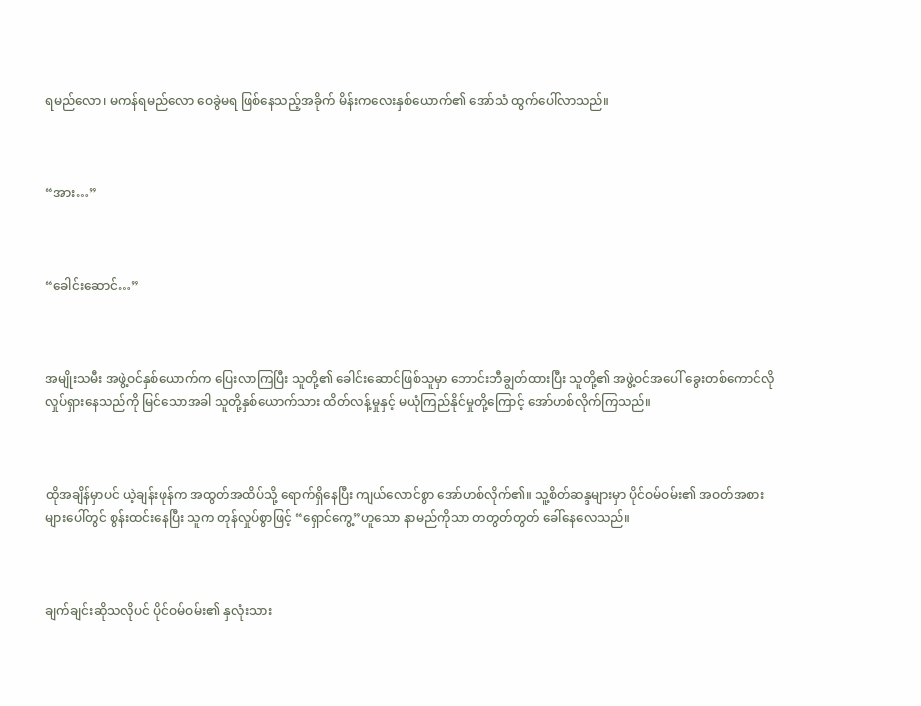ရမည်လော၊ မကန်ရမည်လော ဝေခွဲမရ ဖြစ်နေသည့်အခိုက် မိန်းကလေးနှစ်ယောက်၏ အော်သံ ထွက်ပေါ်လာသည်။



“အား…”



“ခေါင်းဆောင်…”



အမျိုးသမီး အဖွဲ့ဝင်နှစ်ယောက်က ပြေးလာကြပြီး သူတို့၏ ခေါင်းဆောင်ဖြစ်သူမှာ ဘောင်းဘီချွတ်ထားပြီး သူတို့၏ အဖွဲ့ဝင်အပေါ် ခွေးတစ်ကောင်လို လှုပ်ရှားနေသည်ကို မြင်သောအခါ သူတို့နှစ်ယောက်သား ထိတ်လန့်မှုနှင့် မယုံကြည်နိုင်မှုတို့ကြောင့် အော်ဟစ်လိုက်ကြသည်။



ထိုအချိန်မှာပင် ယဲ့ချန်းဖုန်က အထွတ်အထိပ်သို့ ရောက်ရှိနေပြီး ကျယ်လောင်စွာ အော်ဟစ်လိုက်၏။ သူ့စိတ်ဆန္ဒများမှာ ပိုင်ဝမ်ဝမ်း၏ အဝတ်အစားများပေါ်တွင် စွန်းထင်းနေပြီး သူက တုန်လှုပ်စွာဖြင့် “ရှောင်ကွေ့”ဟူသော နာမည်ကိုသာ တတွတ်တွတ် ခေါ်နေလေသည်။



ချက်ချင်းဆိုသလိုပင် ပိုင်ဝမ်ဝမ်း၏ နှလုံးသား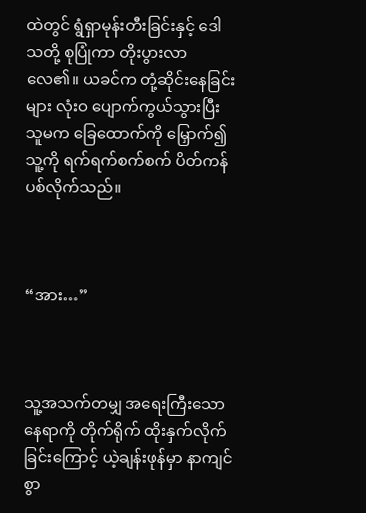ထဲတွင် ရွံရှာမုန်းတီးခြင်းနှင့် ဒေါသတို့ စုပြုံကာ တိုးပွားလာလေ၏။ ယခင်က တုံ့ဆိုင်းနေခြင်းများ လုံးဝ ပျောက်ကွယ်သွားပြီး သူမက ခြေထောက်ကို မြှောက်၍ သူ့ကို ရက်ရက်စက်စက် ပိတ်ကန်ပစ်လိုက်သည်။



“အား…”



သူ့အသက်တမျှ အရေးကြီးသော နေရာကို တိုက်ရိုက် ထိုးနှက်လိုက်ခြင်းကြောင့် ယဲ့ချန်းဖုန်မှာ နာကျင်စွာ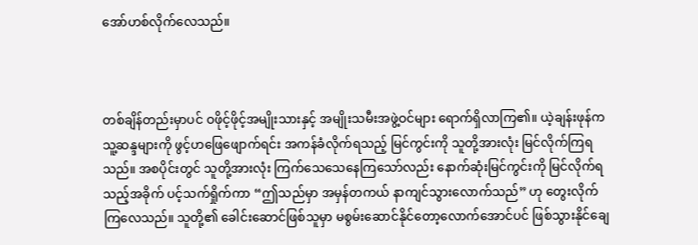အော်ဟစ်လိုက်လေသည်။



တစ်ချိန်တည်းမှာပင် ဝဖိုင့်ဖိုင့်အမျိုးသားနှင့် အမျိုးသမီးအဖွဲ့ဝင်များ ရောက်ရှိလာကြ၏။ ယဲ့ချန်းဖုန်က သူ့ဆန္ဒများကို ဖွင့်ဟဖြေဖျောက်ရင်း အကန်ခံလိုက်ရသည့် မြင်ကွင်းကို သူတို့အားလုံး မြင်လိုက်ကြရသည်။ အစပိုင်းတွင် သူတို့အားလုံး ကြက်သေသေနေကြသော်လည်း နောက်ဆုံးမြင်ကွင်းကို မြင်လိုက်ရသည့်အခိုက် ပင့်သက်ရှိုက်ကာ “ဤသည်မှာ အမှန်တကယ် နာကျင်သွားလောက်သည်” ဟု တွေးလိုက်ကြလေသည်။ သူတို့၏ ခေါင်းဆောင်ဖြစ်သူမှာ မစွမ်းဆောင်နိုင်တော့လောက်အောင်ပင် ဖြစ်သွားနိုင်ချေ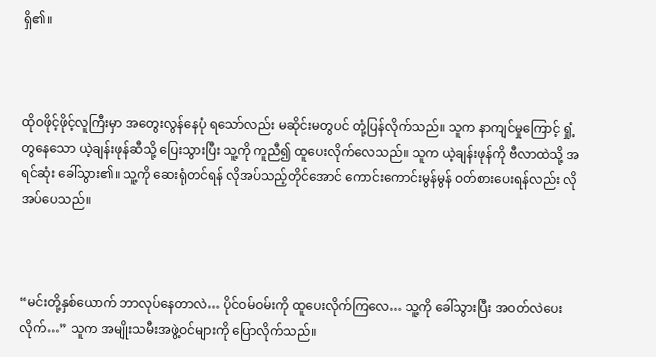ရှိ၏။



ထိုဝဖိုင့်ဖိုင့်လူကြီးမှာ အတွေးလွန်နေပုံ ရသော်လည်း မဆိုင်းမတွပင် တုံ့ပြန်လိုက်သည်။ သူက နာကျင်မှုကြောင့် ရှုံ့တွနေသော ယဲ့ချန်းဖုန်ဆီသို့ ပြေးသွားပြီး သူ့ကို ကူညီ၍ ထူပေးလိုက်လေသည်။ သူက ယဲ့ချန်းဖုန်ကို ဗီလာထဲသို့ အရင်ဆုံး ခေါ်သွား၏။ သူ့ကို ဆေးရုံတင်ရန် လိုအပ်သည့်တိုင်အောင် ကောင်းကောင်းမွန်မွန် ဝတ်စားပေးရန်လည်း လိုအပ်ပေသည်။



“မင်းတို့နှစ်ယောက် ဘာလုပ်နေတာလဲ… ပိုင်ဝမ်ဝမ်းကို ထူပေးလိုက်ကြလေ… သူ့ကို ခေါ်သွားပြီး အဝတ်လဲပေးလိုက်…” သူက အမျိုးသမီးအဖွဲ့ဝင်များကို ပြောလိုက်သည်။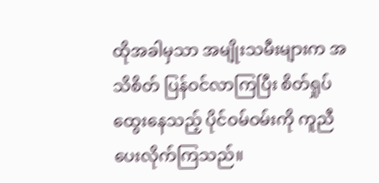ထိုအခါမှသာ အမျိုးသမီးများက အသိစိတ် ပြန်ဝင်လာကြပြီး စိတ်ရှုပ်ထွေးနေသည့် ပိုင်ဝမ်ဝမ်းကို ကူညီပေးလိုက်ကြသည်။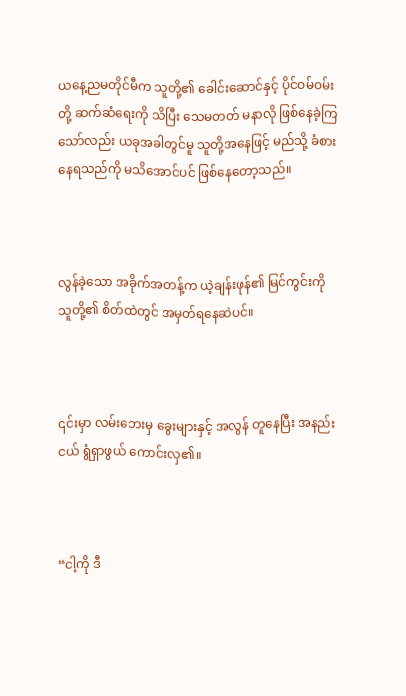ယနေ့ညမတိုင်မီက သူတို့၏ ခေါင်းဆောင်နှင့် ပိုင်ဝမ်ဝမ်းတို့ ဆက်ဆံရေးကို သိပြီး သေမတတ် မနာလို ဖြစ်နေခဲ့ကြသော်လည်း ယခုအခါတွင်မူ သူတို့အနေဖြင့် မည်သို့ ခံစားနေရသည်ကို မသိအောင်ပင် ဖြစ်နေတော့သည်။



လွန်ခဲ့သော အခိုက်အတန့်က ယဲ့ချန်းဖုန်၏ မြင်ကွင်းကို သူတို့၏ စိတ်ထဲတွင် အမှတ်ရနေဆဲပင်။



၎င်းမှာ လမ်းဘေးမှ ခွေးများနှင့် အလွန် တူနေပြီး အနည်းငယ် ရွံရှာဖွယ် ကောင်းလှ၏။



“ငါ့ကို ဒီ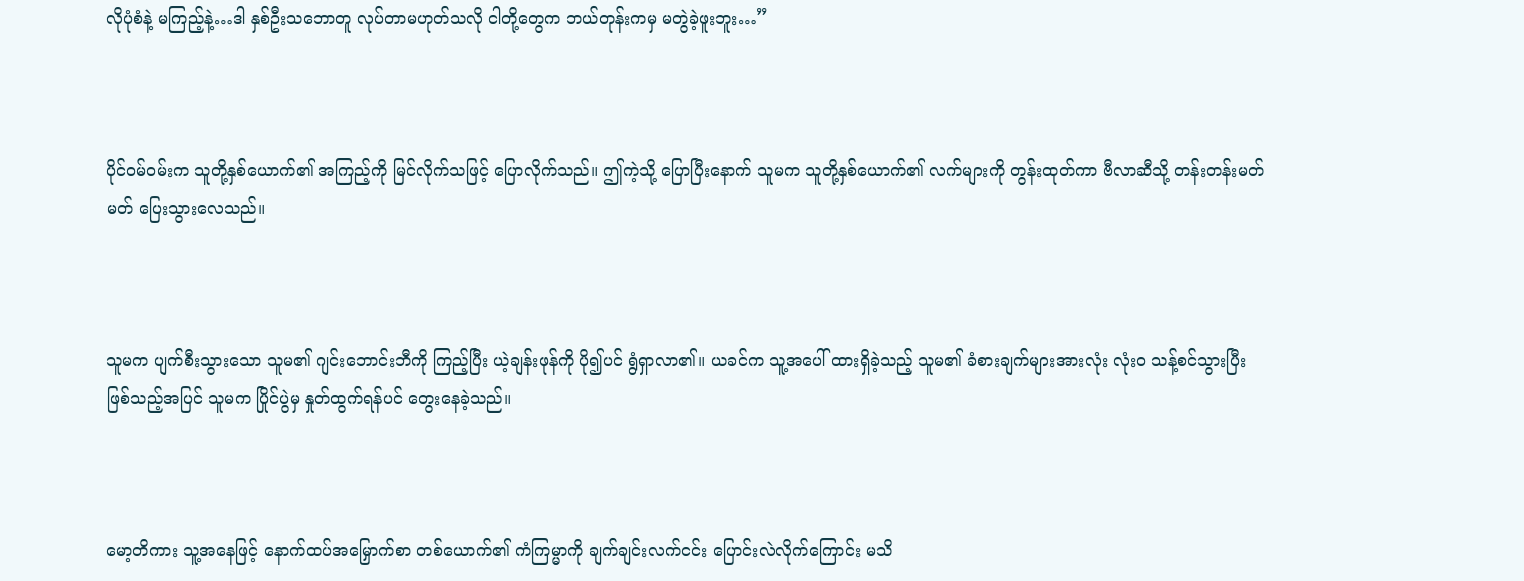လိုပုံစံနဲ့ မကြည့်နဲ့…ဒါ နှစ်ဦးသဘောတူ လုပ်တာမဟုတ်သလို ငါတို့တွေက ဘယ်တုန်းကမှ မတွဲခဲ့ဖူးဘူး…”



ပိုင်ဝမ်ဝမ်းက သူတို့နှစ်ယောက်၏ အကြည့်ကို မြင်လိုက်သဖြင့် ပြောလိုက်သည်။ ဤကဲ့သို့ ပြောပြီးနောက် သူမက သူတို့နှစ်ယောက်၏ လက်များကို တွန်းထုတ်ကာ ဗီလာဆီသို့ တန်းတန်းမတ်မတ် ပြေးသွားလေသည်။



သူမက ပျက်စီးသွားသော သူမ၏ ဂျင်းဘောင်းဘီကို ကြည့်ပြီး ယဲ့ချန်းဖုန်ကို ပို၍ပင် ရွံရှာလာ၏။ ယခင်က သူ့အပေါ် ထားရှိခဲ့သည့် သူမ၏ ခံစားချက်များအားလုံး လုံးဝ သန့်စင်သွားပြီး ဖြစ်သည့်အပြင် သူမက ပြိုင်ပွဲမှ နှုတ်ထွက်ရန်ပင် တွေးနေခဲ့သည်။



မော့တိကား သူ့အနေဖြင့် နောက်ထပ်အမြှောက်စာ တစ်ယောက်၏ ကံကြမ္မာကို ချက်ချင်းလက်ငင်း ပြောင်းလဲလိုက်ကြောင်း မသိ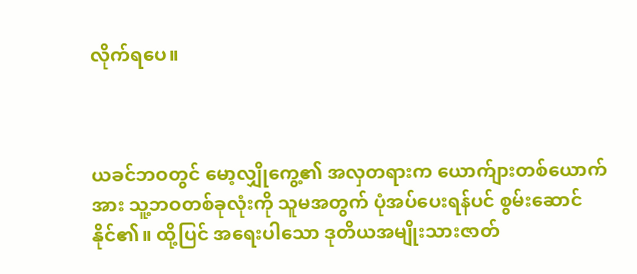လိုက်ရပေ။



ယခင်ဘဝတွင် မော့လျှိုကွေ့၏ အလှတရားက ယောက်ျားတစ်ယောက်အား သူ့ဘဝတစ်ခုလုံးကို သူမအတွက် ပုံအပ်ပေးရန်ပင် စွမ်းဆောင်နိုင်၏။ ထို့ပြင် အရေးပါသော ဒုတိယအမျိုးသားဇာတ်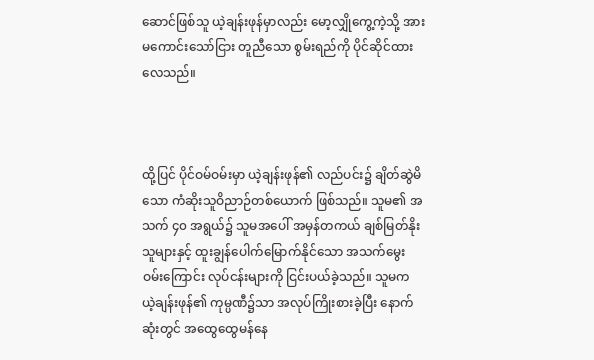ဆောင်ဖြစ်သူ ယဲ့ချန်းဖုန်မှာလည်း မော့လျှိုကွေ့ကဲ့သို့ အားမကောင်းသော်ငြား တူညီသော စွမ်းရည်ကို ပိုင်ဆိုင်ထားလေသည်။



ထို့ပြင် ပိုင်ဝမ်ဝမ်းမှာ ယဲ့ချန်းဖုန်၏ လည်ပင်း၌ ချိတ်ဆွဲမိသော ကံဆိုးသူဝိညာဉ်တစ်ယောက် ဖြစ်သည်။ သူမ၏ အသက် ၄၀ အရွယ်၌ သူမအပေါ် အမှန်တကယ် ချစ်မြတ်နိုးသူများနှင့် ထူးချွန်ပေါက်မြောက်နိုင်သော အသက်မွေးဝမ်းကြောင်း လုပ်ငန်းများကို ငြင်းပယ်ခဲ့သည်။ သူမက ယဲ့ချန်းဖုန်၏ ကုမ္ပဏီ၌သာ အလုပ်ကြိုးစားခဲ့ပြီး နောက်ဆုံးတွင် အထွေထွေမန်နေ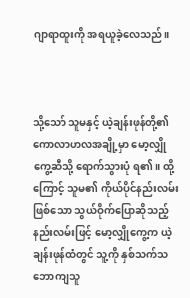ဂျာရာထူးကို အရယူခဲ့လေသည်။



သို့သော် သူမနှင့် ယဲ့ချန်းဖုန်တို့၏ ကောလာဟလအချို့မှာ မော့လျှိုကွေ့ဆီသို့ ရောက်သွားပုံ ရ၏။ ထို့ကြောင့် သူမ၏ ကိုယ်ပိုင်နည်းလမ်း ဖြစ်သော သွယ်ဝိုက်ပြောဆိုသည့် နည်းလမ်းဖြင့် မော့လျှိုကွေ့က ယဲ့ချန်းဖုန်ထံတွင် သူ့ကို နှစ်သက်သဘောကျသူ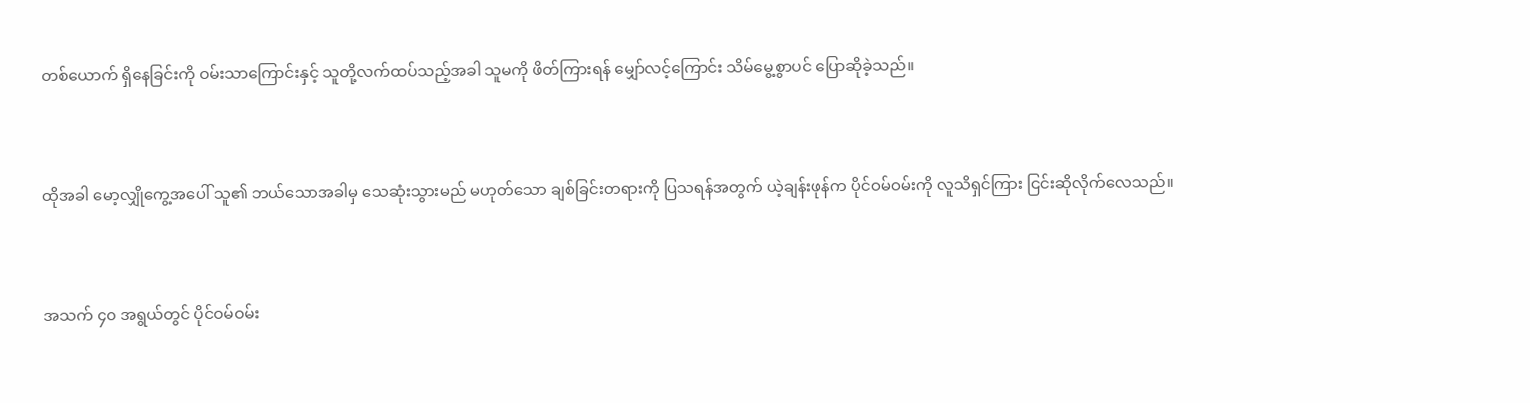တစ်ယောက် ရှိနေခြင်းကို ဝမ်းသာကြောင်းနှင့် သူတို့လက်ထပ်သည့်အခါ သူမကို ဖိတ်ကြားရန် မျှော်လင့်ကြောင်း သိမ်မွေ့စွာပင် ပြောဆိုခဲ့သည်။



ထိုအခါ မော့လျှိုကွေ့အပေါ် သူ၏ ဘယ်သောအခါမှ သေဆုံးသွားမည် မဟုတ်သော ချစ်ခြင်းတရားကို ပြသရန်အတွက် ယဲ့ချန်းဖုန်က ပိုင်ဝမ်ဝမ်းကို လူသိရှင်ကြား ငြင်းဆိုလိုက်လေသည်။



အသက် ၄၀ အရွယ်တွင် ပိုင်ဝမ်ဝမ်း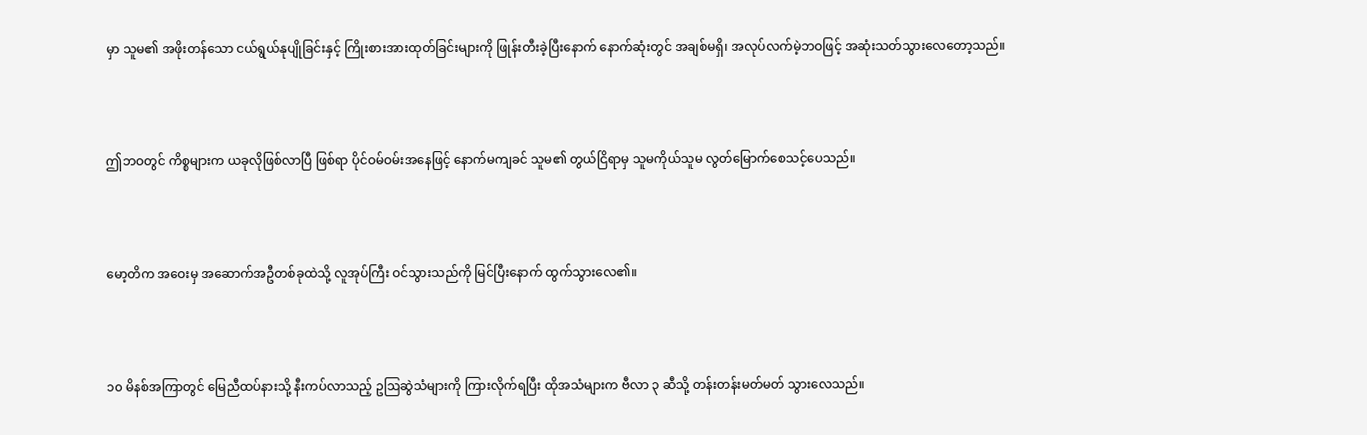မှာ သူမ၏ အဖိုးတန်သော ငယ်ရွယ်နုပျိုခြင်းနှင့် ကြိုးစားအားထုတ်ခြင်းများကို ဖြုန်းတီးခဲ့ပြီးနောက် နောက်ဆုံးတွင် အချစ်မရှိ၊ အလုပ်လက်မဲ့ဘဝဖြင့် အဆုံးသတ်သွားလေတော့သည်။



ဤဘဝတွင် ကိစ္စများက ယခုလိုဖြစ်လာပြီ ဖြစ်ရာ ပိုင်ဝမ်ဝမ်းအနေဖြင့် နောက်မကျခင် သူမ၏ တွယ်ငြိရာမှ သူမကိုယ်သူမ လွတ်မြောက်စေသင့်ပေသည်။



မော့တိက အဝေးမှ အဆောက်အဦတစ်ခုထဲသို့ လူအုပ်ကြီး ဝင်သွားသည်ကို မြင်ပြီးနောက် ထွက်သွားလေ၏။



၁၀ မိနစ်အကြာတွင် မြေညီထပ်နားသို့ နီးကပ်လာသည့် ဥဩဆွဲသံများကို ကြားလိုက်ရပြီး ထိုအသံများက ဗီလာ ၃ ဆီသို့ တန်းတန်းမတ်မတ် သွားလေသည်။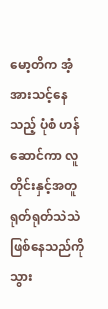မော့တိက အံ့အားသင့်နေသည့် ပုံစံ ဟန်ဆောင်ကာ လူတိုင်းနှင့်အတူ ရုတ်ရုတ်သဲသဲ ဖြစ်နေသည်ကို သွား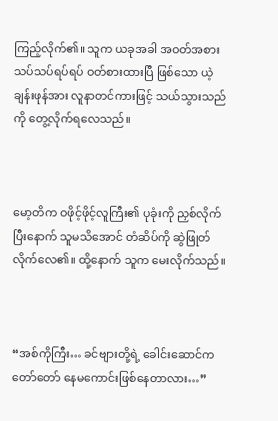ကြည့်လိုက်၏။ သူက ယခုအခါ အဝတ်အစား သပ်သပ်ရပ်ရပ် ဝတ်စားထားပြီ ဖြစ်သော ယဲ့ချန်းဖုန်အား လူနာတင်ကားဖြင့် သယ်သွားသည်ကို တွေ့လိုက်ရလေသည်။



မော့တိက ဝဖိုင့်ဖိုင့်လူကြီး၏ ပုခုံးကို ညှစ်လိုက်ပြီးနောက် သူမသိအောင် တံဆိပ်ကို ဆွဲဖြုတ်လိုက်လေ၏။ ထို့နောက် သူက မေးလိုက်သည်။



“အစ်ကိုကြီး… ခင်ဗျားတို့ရဲ့ ခေါင်းဆောင်က တော်တော် နေမကောင်းဖြစ်နေတာလား…”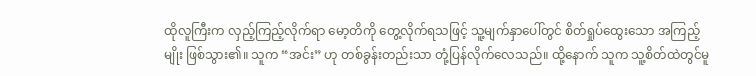ထိုလူကြီးက လှည့်ကြည့်လိုက်ရာ မော့တိကို တွေ့လိုက်ရသဖြင့် သူ့မျက်နှာပေါ်တွင် စိတ်ရှုပ်ထွေးသော အကြည့်မျိုး ဖြစ်သွား၏။ သူက “အင်း” ဟု တစ်ခွန်းတည်းသာ တုံ့ပြန်လိုက်လေသည်။ ထို့နောက် သူက သူ့စိတ်ထဲတွင်မူ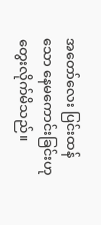အတော်လေး ပြင်းထန်သော နေမကောင်းခြင်းဟု တွေးလိုက်မိသည်။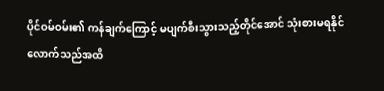ပိုင်ဝမ်ဝမ်း၏ ကန်ချက်ကြောင့် မပျက်စီးသွားသည့်တိုင်အောင် သုံးစားမရနိုင်လောက်သည်အထိ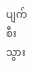ပျက်စီးသွား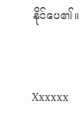နိုင်ပေ၏။


Xxxxxx